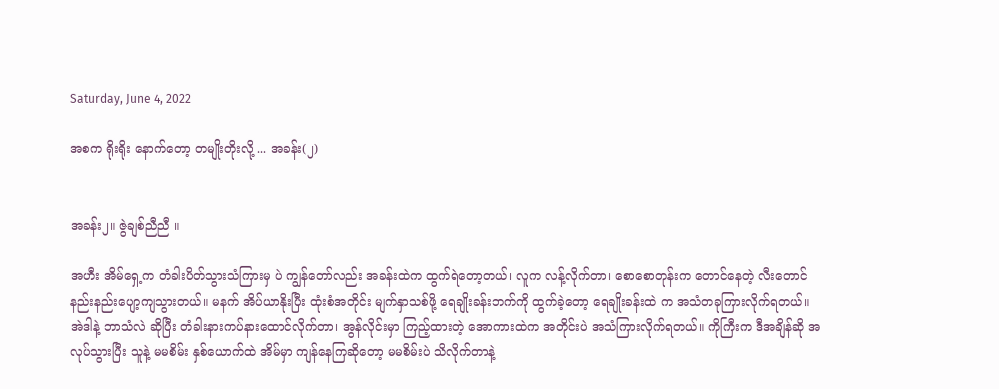Saturday, June 4, 2022

အစက ရိုးရိုး နောက်တော့ တမျိုးတိုးလို့ ... အခန်း(၂)


အခန်း၂။ ဇွဲချစ်ညီညီ ။

အဟီး အိမ်ရှေ့က တံခါးပိတ်သွားသံကြားမှ ပဲ ကျွန်တော်လည်း အခန်းထဲက ထွက်ရဲတော့တယ်၊ လူက လန့်လိုက်တာ၊ စောစောတုန်းက တောင်နေတဲ့ လီးတောင် နည်းနည်းပျော့ကျသွားတယ်။ မနက် အိပ်ယာနိုးပြီး ထုံးစံအတိုင်း မျက်နှာသစ်ဖို့ ရေချိုးခန်းဘက်ကို ထွက်ခဲ့တော့ ရေချိုးခန်းထဲ က အသံတခုကြားလိုက်ရတယ်။ အဲဒါနဲ့ ဘာသံလဲ ဆိုပြီး တံခါးနားကပ်နားထောင်လိုက်တာ၊ အွန်လိုင်းမှာ ကြည့်ထားတဲ့ အောကားထဲက အတိုင်းပဲ အသံကြားလိုက်ရတယ်။ ကိုကြီးက ဒီအချိန်ဆို အလုပ်သွားပြီး သူနဲ့ မမစိမ်း နှစ်ယောက်ထဲ အိမ်မှာ ကျန်နေကြဆိုတော့ မမစိမ်းပဲ သိလိုက်တာနဲ့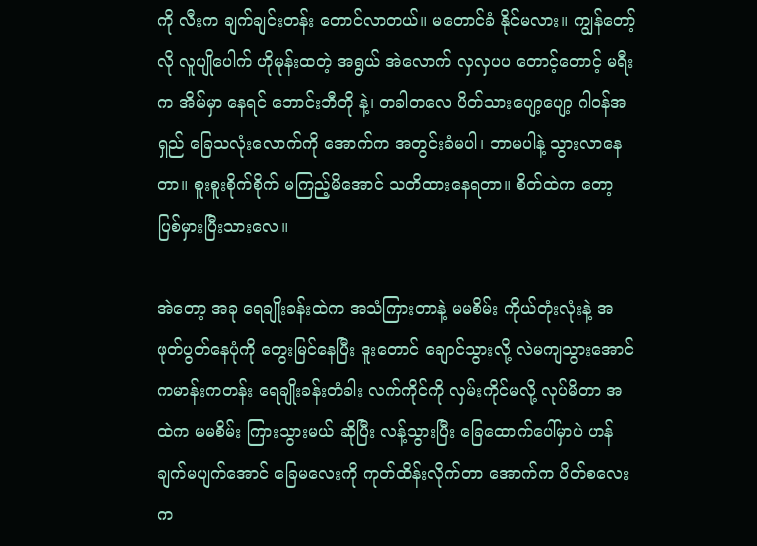ကို လီးက ချက်ချင်းတန်း တောင်လာတယ်။ မတောင်ခံ နိုင်မလား။ ကျွန်တော့်လို လူပျိုပေါက် ဟိုမုန်းထတဲ့ အရွယ် အဲလောက် လှလှပပ တောင့်တောင့် မရီး က အိမ်မှာ နေရင် ဘောင်းဘီတို နဲ့၊ တခါတလေ ပိတ်သားပျော့ပျော့ ဂါဝန်အရှည် ခြေသလုံးလောက်ကို အောက်က အတွင်းခံမပါ၊ ဘာမပါနဲ့ သွားလာနေတာ။ စူးစူးစိုက်စိုက် မကြည့်မိအောင် သတိထားနေရတာ။ စိတ်ထဲက တော့ ပြစ်မှားပြီးသားလေ။

အဲတော့ အခု ရေချိုးခန်းထဲက အသံကြားတာနဲ့ မမစိမ်း ကိုယ်တုံးလုံးနဲ့ အဖုတ်ပွတ်နေပုံကို တွေးမြင်နေပြီး ဒူးတောင် ချောင်သွားလို့ လဲမကျသွားအောင် ကမာန်းကတန်း ရေချိုးခန်းတံခါး လက်ကိုင်ကို လှမ်းကိုင်မလို့ လုပ်မိတာ အထဲက မမစိမ်း ကြားသွားမယ် ဆိုပြီး လန့်သွားပြီး ခြေထောက်ပေါ်မှာပဲ ဟန်ချက်မပျက်အောင် ခြေမလေးကို ကုတ်ထိန်းလိုက်တာ အောက်က ပိတ်စလေး က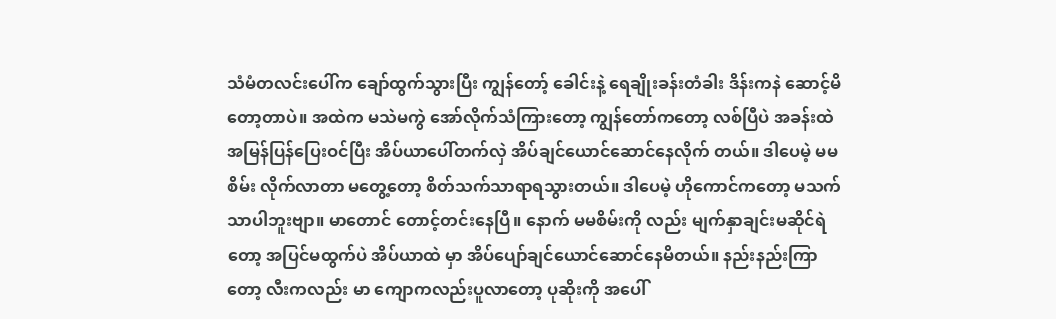သံမံတလင်းပေါ်က ချော်ထွက်သွားပြီး ကျွန်တော့် ခေါင်းနဲ့ ရေချိုးခန်းတံခါး ဒိန်းကနဲ ဆောင့်မိတော့တာပဲ။ အထဲက မသဲမကွဲ အော်လိုက်သံကြားတော့ ကျွန်တော်ကတော့ လစ်ပြီပဲ အခန်းထဲ အမြန်ပြန်ပြေးဝင်ပြီး အိပ်ယာပေါ်တက်လှဲ အိပ်ချင်ယောင်ဆောင်နေလိုက် တယ်။ ဒါပေမဲ့ မမစိမ်း လိုက်လာတာ မတွေ့တော့ စိတ်သက်သာရာရသွားတယ်။ ဒါပေမဲ့ ဟိုကောင်ကတော့ မသက်သာပါဘူးဗျာ။ မာတောင် တောင့်တင်းနေပြီ။ နောက် မမစိမ်းကို လည်း မျက်နှာချင်းမဆိုင်ရဲတော့ အပြင်မထွက်ပဲ အိပ်ယာထဲ မှာ အိပ်ပျော်ချင်ယောင်ဆောင်နေမိတယ်။ နည်းနည်းကြာတော့ လီးကလည်း မာ ကျောကလည်းပူလာတော့ ပုဆိုးကို အပေါ်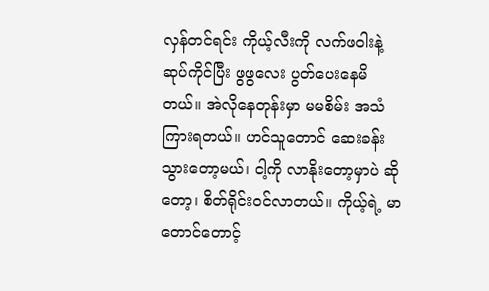လှန်တင်ရင်း ကိုယ့်လီးကို လက်ဖဝါးနဲ့ ဆုပ်ကိုင်ပြီး ဖွဖွလေး ပွတ်ပေးနေမိတယ်။ အဲလိုနေတုန်းမှာ မမစိမ်း အသံကြားရတယ်။ ဟင်သူတောင် ဆေးခန်းသွားတော့မယ်၊ ငါ့ကို လာနိုးတော့မှာပဲ ဆိုတော့၊ စိတ်ရိုင်းဝင်လာတယ်။ ကိုယ့်ရဲ့ မာတောင်တောင့်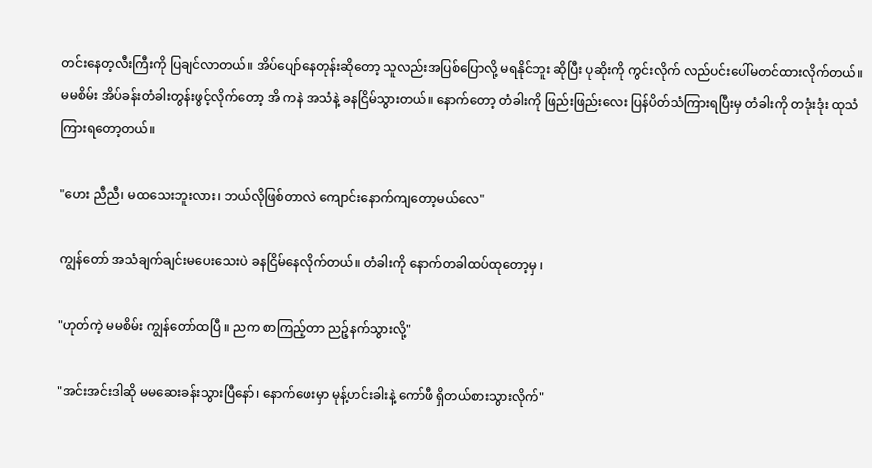တင်းနေတ့လီးကြီးကို ပြချင်လာတယ်။ အိပ်ပျော်နေတုန်းဆိုတော့ သူလည်းအပြစ်ပြောလို့ မရနိုင်ဘူး ဆိုပြီး ပုဆိုးကို ကွင်းလိုက် လည်ပင်းပေါ်မတင်ထားလိုက်တယ်။ မမစိမ်း အိပ်ခန်းတံခါးတွန်းဖွင့်လိုက်တော့ အိ ကနဲ အသံနဲ့ ခနငြိမ်သွားတယ်။ နောက်တော့ တံခါးကို ဖြည်းဖြည်းလေး ပြန်ပိတ်သံကြားရပြီးမှ တံခါးကို တဒုံးဒုံး ထုသံကြားရတော့တယ်။

"ဟေး ညီညီ၊ မထသေးဘူးလား၊ ဘယ်လိုဖြစ်တာလဲ ကျောင်းနောက်ကျတော့မယ်လေ"

ကျွန်တော် အသံချက်ချင်းမပေးသေးပဲ ခနငြိမ်နေလိုက်တယ်။ တံခါးကို နောက်တခါထပ်ထုတော့မှ ၊

"ဟုတ်ကဲ့ မမစိမ်း ကျွန်တော်ထပြီ ။ ညက စာကြည့်တာ ညဉ့်နက်သွားလို့"

"အင်းအင်းဒါဆို မမဆေးခန်းသွားပြီနော်၊ နောက်ဖေးမှာ မုန့်ဟင်းခါးနဲ့ ကော်ဖီ ရှိတယ်စားသွားလိုက်"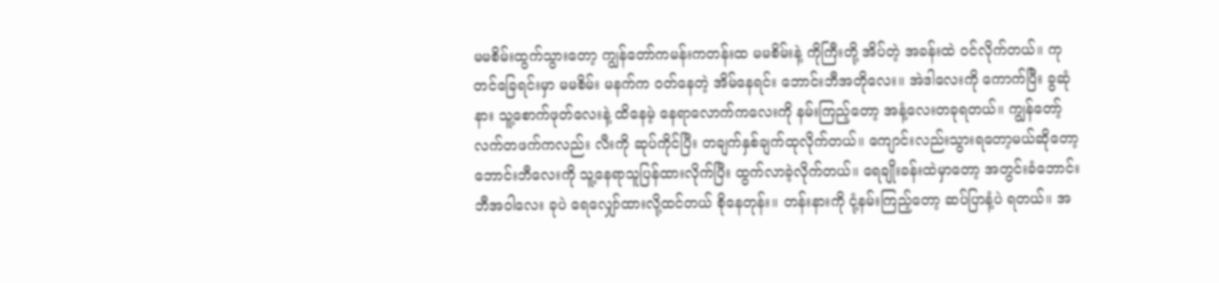မမစိမ်းထွက်သွားတော့ ကျွန်တော်ကမန်းကတန်းထ မမစိမ်းနဲ့ ကိုကြီးတို့ အိပ်တဲ့ အခန်းထဲ ဝင်လိုက်တယ်။ ကုတင်ခြေရင်းမှာ မမစိမ်း မနက်က ဝတ်နေတဲ့ အိမ်နေရင်း ဘောင်းဘီအတိုလေး။ အဲဒါလေးကို ကောက်ပြီး ခွဆုံနား သူ့စောက်ဖုတ်လေးနဲ့ ထိနေမဲ့ နေရာလောက်ကလေးကို နမ်းကြည့်တော့ အနံ့လေးတခုရတယ်။ ကျွန်တော့်လက်တဖက်ကလည်း လီးကို ဆုပ်ကိုင်ပြီး တချက်နှစ်ချက်ထုလိုက်တယ်။ ကျောင်းလည်းသွားရတော့မယ်ဆိုတော့ ဘောင်းဘီလေးကို သူ့နေရာသူပြန်ထားလိုက်ပြီး ထွက်လာခဲ့လိုက်တယ်။ ရေချိုးခန်းထဲမှာတော့ အတွင်းခံဘောင်းဘီအဝါလေး ခုပဲ ရေလျှော်ထားလို့ထင်တယ် စိုနေတုန်း။ တန်းနားကို ငုံ့နမ်းကြည့်တော့ ဆပ်ပြာနံ့ပဲ ရတယ်။ အ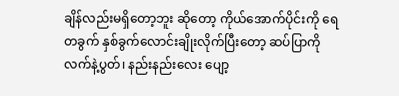ချိန်လည်းမရှိတော့ဘူး ဆိုတော့ ကိုယ်အောက်ပိုင်းကို ရေတခွက် နှစ်ခွက်လောင်းချိုးလိုက်ပြီးတော့ ဆပ်ပြာကို လက်နဲ့ပွတ်၊ နည်းနည်းလေး ပျော့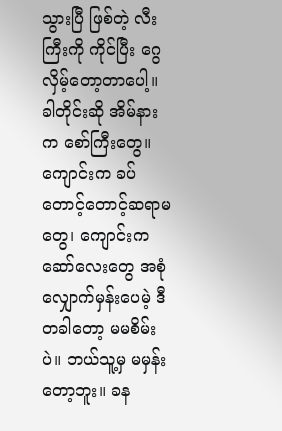သွားပြီ ဖြစ်တဲ့ လီးကြီးကို ကိုင်ပြီး ဂွေလှိမ့်တော့တာပေါ့။ ခါတိုင်းဆို အိမ်နားက စော်ကြီးတွေ။ ကျောင်းက ခပ်တောင့်တောင့်ဆရာမတွေ၊ ကျောင်းက ဆော်လေးတွေ အစုံလျှောက်မှန်းပေမဲ့ ဒီတခါတော့ မမစိမ်းပဲ။ ဘယ်သူ့မှ မမှန်းတော့ဘူး။ ခန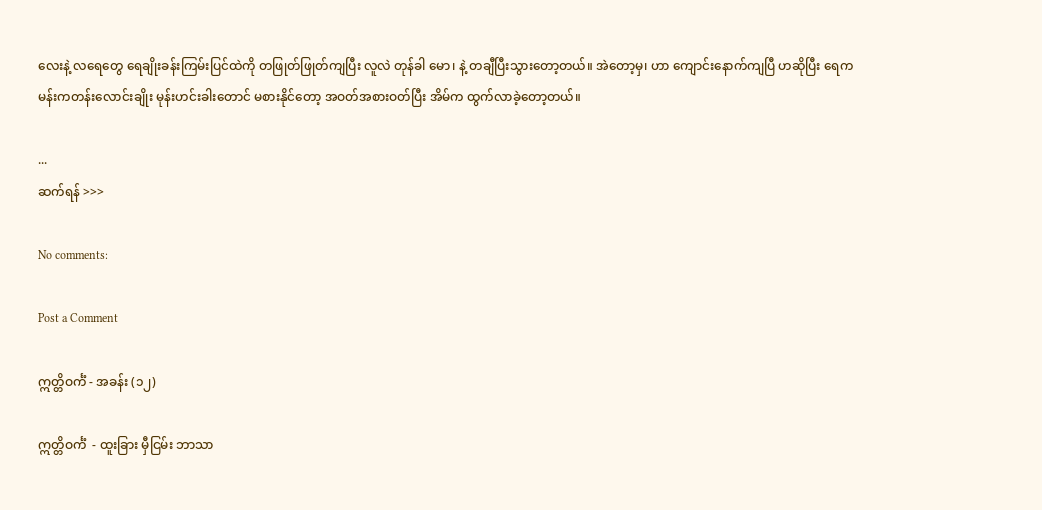လေးနဲ့ လရေတွေ ရေချိုးခန်းကြမ်းပြင်ထဲကို တဖြုတ်ဖြုတ်ကျပြီး လူလဲ တုန်ခါ မော၊ နဲ့ တချီပြီးသွားတော့တယ်။ အဲတော့မှ၊ ဟာ ကျောင်းနောက်ကျပြီ ဟဆိုပြီး ရေကမန်းကတန်းလောင်းချိုး မုန်းဟင်းခါးတောင် မစားနိုင်တော့ အဝတ်အစားဝတ်ပြီး အိမ်က ထွက်လာခဲ့တော့တယ်။

...
ဆက်ရန် >>>

No comments:

Post a Comment

ဣတ္တိဝင်္ကံ - အခန်း (၁၂)

ဣတ္တိဝင်္ကံ  - ထူးခြား မှီငြမ်း ဘာသာ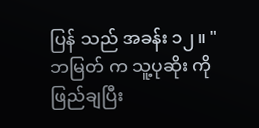ပြန် သည် အခန်း ၁၂။ "ဘမြတ် က သူ့ပုဆိုး ကို ဖြည်ချပြီး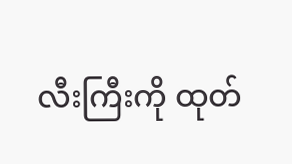လီးကြီးကို ထုတ်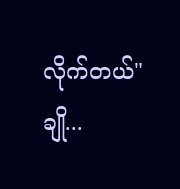လိုက်တယ်" ချို...